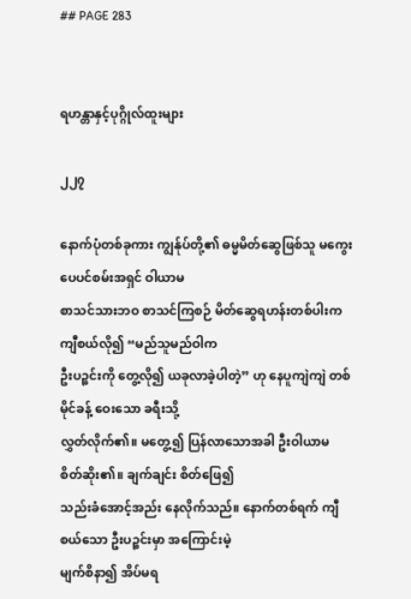## PAGE 283


ရဟန္တာနှင့်ပုဂ္ဂိုလ်ထူးများ

၂၂၇

နောက်ပုံတစ်ခုကား ကျွန်ုပ်တို့၏ ဓမ္မမိတ်ဆွေဖြစ်သူ မကွေးပေပင်စမ်းအရှင် ဝါယာမ
စာသင်သားဘဝ စာသင်ကြစဉ် မိတ်ဆွေရဟန်းတစ်ပါးက ကျီစယ်လို၍ “မည်သူမည်ဝါက
ဦးပဉ္စင်းကို တွေ့လို၍ ယခုလာခဲ့ပါတဲ့” ဟု နေပူကျဲကျဲ တစ်မိုင်ခန့် ဝေးသော ခရီးသို့
လွှတ်လိုက်၏။ မတွေ့၍ ပြန်လာသောအခါ ဦးဝါယာမ စိတ်ဆိုး၏။ ချက်ချင်း စိတ်ဖြေ၍
သည်းခံအောင့်အည်း နေလိုက်သည်။ နောက်တစ်ရက် ကျီစယ်သော ဦးပဉ္စင်းမှာ အကြောင်းမဲ့
မျက်စိနာ၍ အိပ်မရ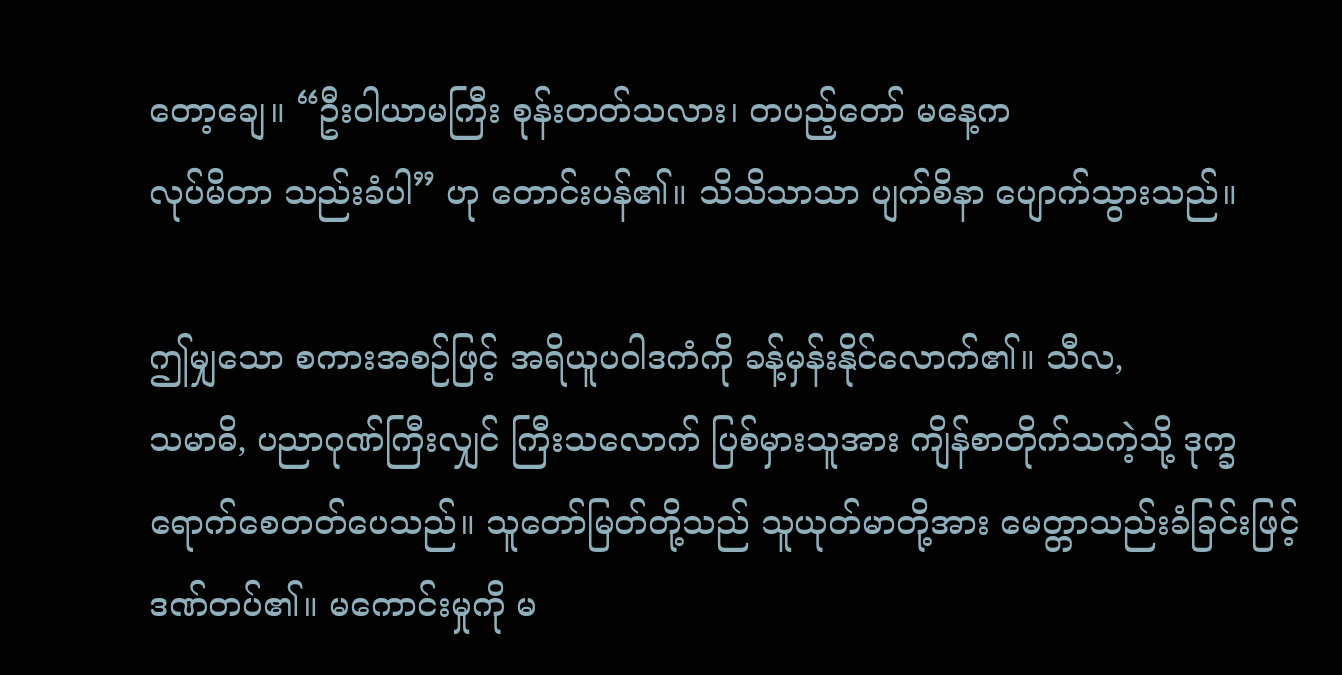တော့ချေ။ “ဦးဝါယာမကြီး စုန်းတတ်သလား၊ တပည့်တော် မနေ့က
လုပ်မိတာ သည်းခံပါ” ဟု တောင်းပန်၏။ သိသိသာသာ ပျက်စိနာ ပျောက်သွားသည်။

ဤမျှသော စကားအစဉ်ဖြင့် အရိယူပဝါဒကံကို ခန့်မှန်းနိုင်လောက်၏။ သီလ,
သမာဓိ, ပညာဂုဏ်ကြီးလျှင် ကြီးသလောက် ပြစ်မှားသူအား ကျိန်စာတိုက်သကဲ့သို့ ဒုက္ခ
ရောက်စေတတ်ပေသည်။ သူတော်မြတ်တို့သည် သူယုတ်မာတို့အား မေတ္တာသည်းခံခြင်းဖြင့်
ဒဏ်တပ်၏။ မကောင်းမှုကို မ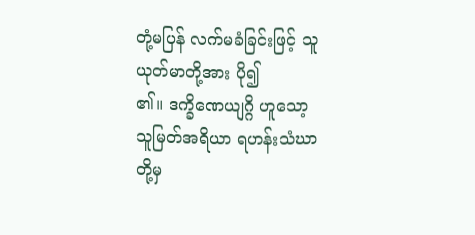တုံ့မပြန် လက်မခံခြင်းဖြင့် သူယုတ်မာတို့အား ပို၍
၏။ ဒက္ခိဏေယျဂ္ဂိ ဟူသော့ သူမြတ်အရိယာ ရဟန်းသံဃာတို့မှ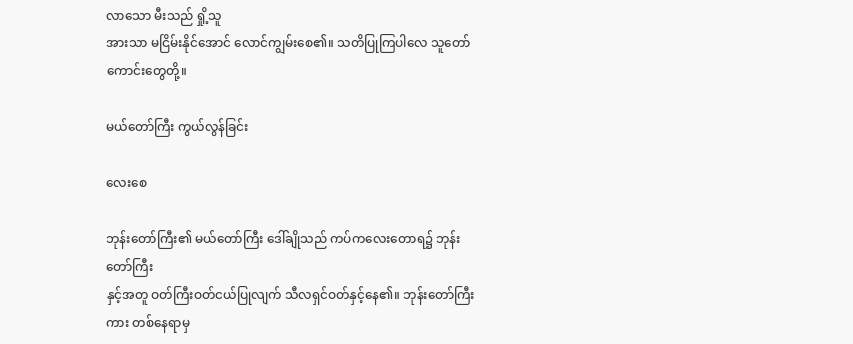လာသော မီးသည် ရှို့သူ
အားသာ မငြိမ်းနိုင်အောင် လောင်ကျွမ်းစေ၏။ သတိပြုကြပါလေ သူတော်ကောင်းတွေတို့။

မယ်တော်ကြီး ကွယ်လွန်ခြင်း

လေးစေ

ဘုန်းတော်ကြီး၏ မယ်တော်ကြီး ဒေါ်ချိုသည် ကပ်ကလေးတောရ၌ ဘုန်းတော်ကြီး
နှင့်အတူ ဝတ်ကြီးဝတ်ငယ်ပြုလျက် သီလရှင်ဝတ်နှင့်နေ၏။ ဘုန်းတော်ကြီးကား တစ်နေရာမှ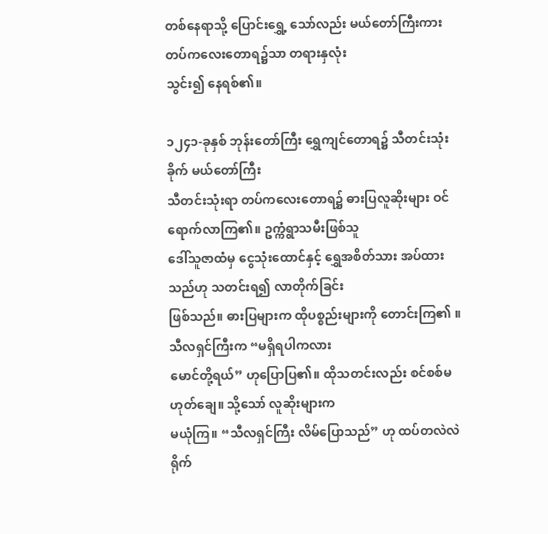တစ်နေရာသို့ ပြောင်းရွှေ့ သော်လည်း မယ်တော်ကြီးကား တပ်ကလေးတောရ၌သာ တရားနှလုံး
သွင်း၍ နေရစ်၏။

၁၂၄၁-ခုနှစ် ဘုန်းတော်ကြီး ရွှေကျင်တောရ၌ သီတင်းသုံးခိုက် မယ်တော်ကြီး
သီတင်းသုံးရာ တပ်ကလေးတောရ၌ ဓားပြလူဆိုးများ ဝင်ရောက်လာကြ၏။ ဥက္ကံရွာသမီးဖြစ်သူ
ဒေါ်သူဇာထံမှ ငွေသုံးထောင်နှင့် ရွှေအစိတ်သား အပ်ထားသည်ဟု သတင်းရ၍ လာတိုက်ခြင်း
ဖြစ်သည်။ ဓားပြများက ထိုပစ္စည်းများကို တောင်းကြ၏ ။ သီလရှင်ကြီးက “မရှိရပါကလား
မောင်တို့ရယ်” ဟုပြောပြ၏။ ထိုသတင်းလည်း စင်စစ်မဟုတ်ချေ။ သို့သော် လူဆိုးများက
မယုံကြ။ “သီလရှင်ကြီး လိမ်ပြောသည်” ဟု ထပ်တလဲလဲ ရိုက်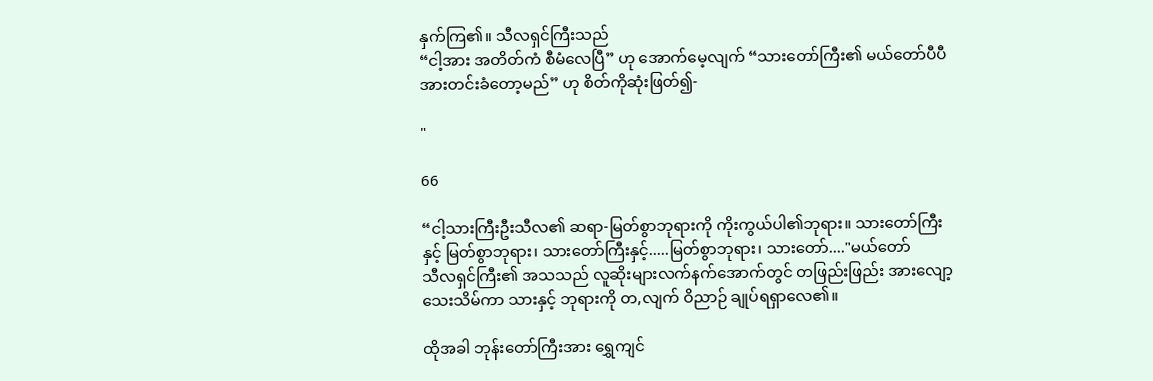နှက်ကြ၏။ သီလရှင်ကြီးသည်
“ငါ့အား အတိတ်ကံ စီမံလေပြီ” ဟု အောက်မေ့လျက် “သားတော်ကြီး၏ မယ်တော်ပီပီ
အားတင်းခံတော့မည်” ဟု စိတ်ကိုဆုံးဖြတ်၍-

"

66

“ငါ့သားကြီးဦးသီလ၏ ဆရာ-မြတ်စွာဘုရားကို ကိုးကွယ်ပါ၏ဘုရား။ သားတော်ကြီး
နှင့် မြတ်စွာဘုရား၊ သားတော်ကြီးနှင့်.....မြတ်စွာဘုရား၊ သားတော်...."မယ်တော်
သီလရှင်ကြီး၏ အသသည် လူဆိုးများလက်နက်အောက်တွင် တဖြည်းဖြည်း အားလျော့
သေးသိမ်ကာ သားနှင့် ဘုရားကို တ,လျက် ဝိညာဉ် ချုပ်ရရှာလေ၏။

ထိုအခါ ဘုန်းတော်ကြီးအား ရွှေကျင်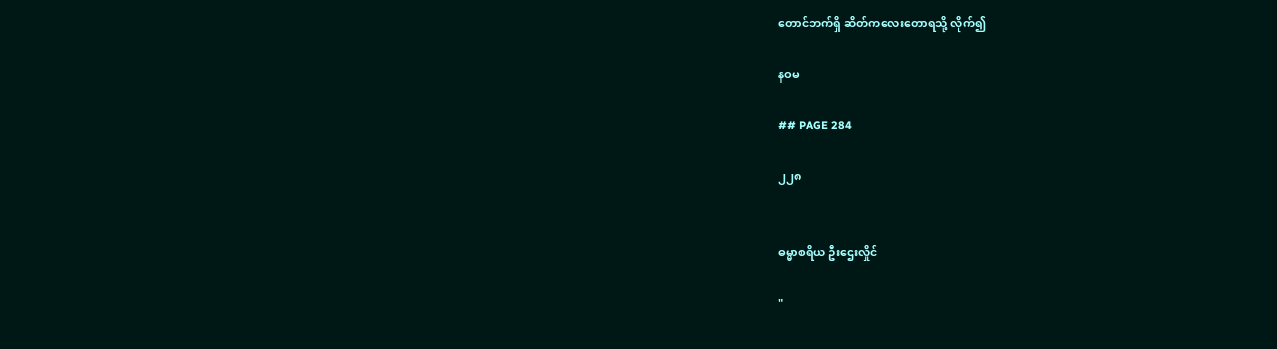တောင်ဘက်ရှိ ဆိတ်ကလေးတောရသို့ လိုက်၍

နဝမ

## PAGE 284

၂၂၈


ဓမ္မာစရိယ ဦးဌေးလှိုင်

"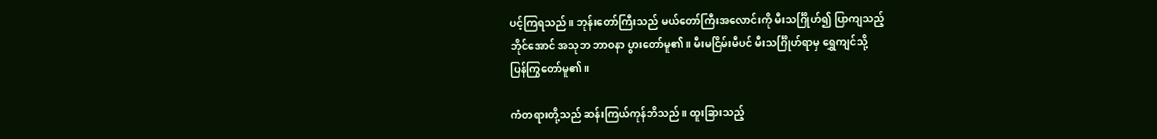ပင့်ကြရသည်။ ဘုန်းတော်ကြီးသည် မယ်တော်ကြီးအလောင်းကို မီးသင်္ဂြိုဟ်၍ ပြာကျသည့်
ဘိုင်အောင် အသုဘ ဘာဝနာ ပွားတော်မူ၏။ မီးမငြိမ်းမီပင် မီးသင်္ဂြိုဟ်ရာမှ ရွှေကျင်သို့
ပြန်ကြွတော်မူ၏။

ကံတရားတို့သည် ဆန်းကြယ်ကုန်ဘိသည်။ ထူးခြားသည့်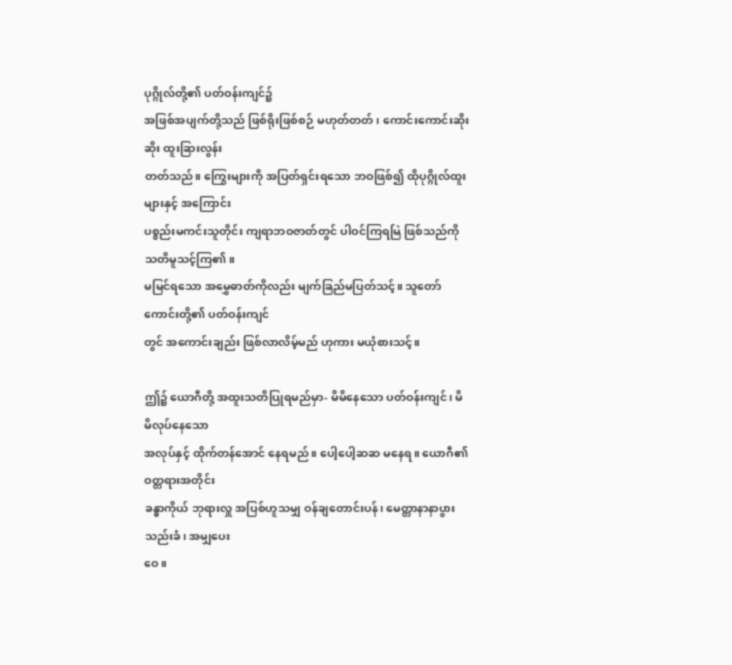ပုဂ္ဂိုလ်တို့၏ ပတ်ဝန်းကျင်၌
အဖြစ်အပျက်တို့သည် ဖြစ်ရိုးဖြစ်စဉ် မဟုတ်တတ်၊ ကောင်းကောင်းဆိုးဆိုး ထူးခြားလွန်း
တတ်သည်။ ကြွေးများကို အပြတ်ရှင်းရသော ဘဝဖြစ်၍ ထိုပုဂ္ဂိုလ်ထူးများနှင့် အကြောင်း
ပစ္စည်းမကင်းသူတိုင်း ကျရာဘဝဇာတ်တွင် ပါဝင်ကြရမြဲ ဖြစ်သည်ကို သတိမူသင့်ကြ၏။
မမြင်ရသော အမွှေဓာတ်ကိုလည်း မျက်ခြည်မပြတ်သင့်။ သူတော်ကောင်းတို့၏ ပတ်ဝန်းကျင်
တွင် အကောင်းချည်း ဖြစ်လာလိမ့်မည် ဟုကား မယုံစားသင့်။

ဤ၌ ယောဂီတို့ အထူးသတိပြုရမည်မှာ- မိမိနေသော ပတ်ဝန်းကျင်၊ မိမိလုပ်နေသော
အလုပ်နှင့် ထိုက်တန်အောင် နေရမည်။ ပေါ့ပေါ့ဆဆ မနေရ။ ယောဂီ၏ ဝတ္တရားအတိုင်း
ခန္ဓာကိုယ် ဘုရားလှူ အပြစ်ဟူသမျှ ဝန်ချတောင်းပန်၊ မေတ္တာနာနာပွား သည်းခံ၊ အမျှပေး
ဝေ။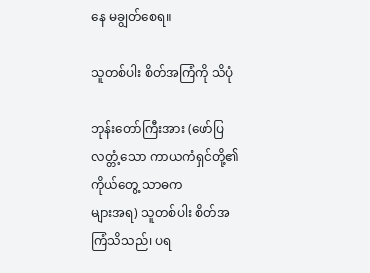နေ မချွတ်စေရ။

သူတစ်ပါး စိတ်အကြံကို သိပုံ

ဘုန်းတော်ကြီးအား (ဖော်ပြလတ္တံ့သော ကာယကံရှင်တို့၏ ကိုယ်တွေ့ သာဓက
များအရ) သူတစ်ပါး စိတ်အကြံသိသည်၊ ပရ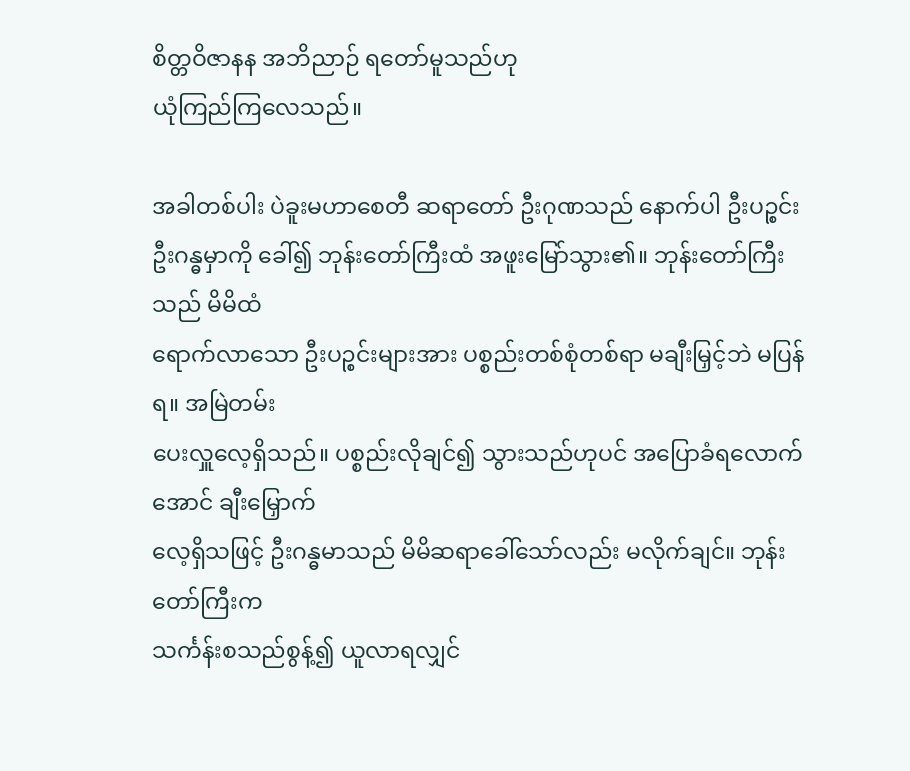စိတ္တဝိဇာနန အဘိညာဉ် ရတော်မူသည်ဟု
ယုံကြည်ကြလေသည်။

အခါတစ်ပါး ပဲခူးမဟာစေတီ ဆရာတော် ဦးဂုဏသည် နောက်ပါ ဦးပဉ္စင်း
ဦးဂန္ဓမှာကို ခေါ်၍ ဘုန်းတော်ကြီးထံ အဖူးမြော်သွား၏။ ဘုန်းတော်ကြီးသည် မိမိထံ
ရောက်လာသော ဦးပဉ္စင်းများအား ပစ္စည်းတစ်စုံတစ်ရာ မချီးမြှင့်ဘဲ မပြန်ရ။ အမြဲတမ်း
ပေးလှူလေ့ရှိသည်။ ပစ္စည်းလိုချင်၍ သွားသည်ဟုပင် အပြောခံရလောက်အောင် ချီးမြှောက်
လေ့ရှိသဖြင့် ဦးဂန္ဓမာသည် မိမိဆရာခေါ်သော်လည်း မလိုက်ချင်။ ဘုန်းတော်ကြီးက
သင်္ကန်းစသည်စွန့်၍ ယူလာရလျှင်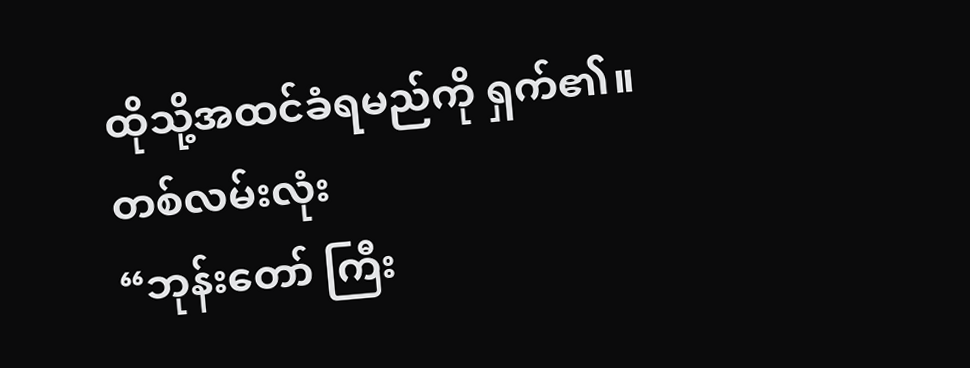ထိုသို့အထင်ခံရမည်ကို ရှက်၏။ တစ်လမ်းလုံး
“ဘုန်းတော် ကြီး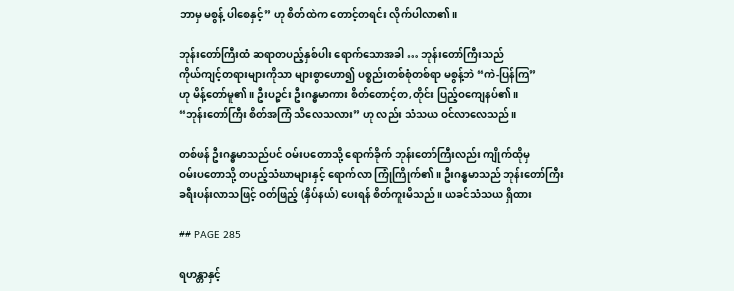ဘာမှ မစွန့် ပါစေနှင့်” ဟု စိတ်ထဲက တောင့်တရင်း လိုက်ပါလာ၏။

ဘုန်းတော်ကြီးထံ ဆရာတပည့်နှစ်ပါး ရောက်သောအခါ … ဘုန်းတော်ကြီးသည်
ကိုယ်ကျင့်တရားများကိုသာ များစွာဟော၍ ပစ္စည်းတစ်စုံတစ်ရာ မစွန့်ဘဲ “ကဲ-ပြန်ကြ”
ဟု မိန့်တော်မူ၏။ ဦးပဉ္စင်း ဦးဂန္ဓမာကား စိတ်တောင့်တ,တိုင်း ပြည့်ဝကျေနပ်၏။
“ဘုန်းတော်ကြီး စိတ်အကြံ သိလေသလား” ဟု လည်း သံသယ ဝင်လာလေသည်။

တစ်ဖန် ဦးဂန္ဓမာသည်ပင် ဝမ်းပတောသို့ ရောက်ခိုက် ဘုန်းတော်ကြီးလည်း ကျိုက်ထိုမှ
ဝမ်းပတောသို့ တပည့်သံဃာများနှင့် ရောက်လာ ကြုံကြိုက်၏။ ဦးဂန္ဓမာသည် ဘုန်းတော်ကြီး
ခရီးပန်းလာသဖြင့် ဝတ်ဖြည့် (နှိပ်နယ်) ပေးရန် စိတ်ကူးမိသည်။ ယခင်သံသယ ရှိထား

## PAGE 285

ရဟန္တာနှင့်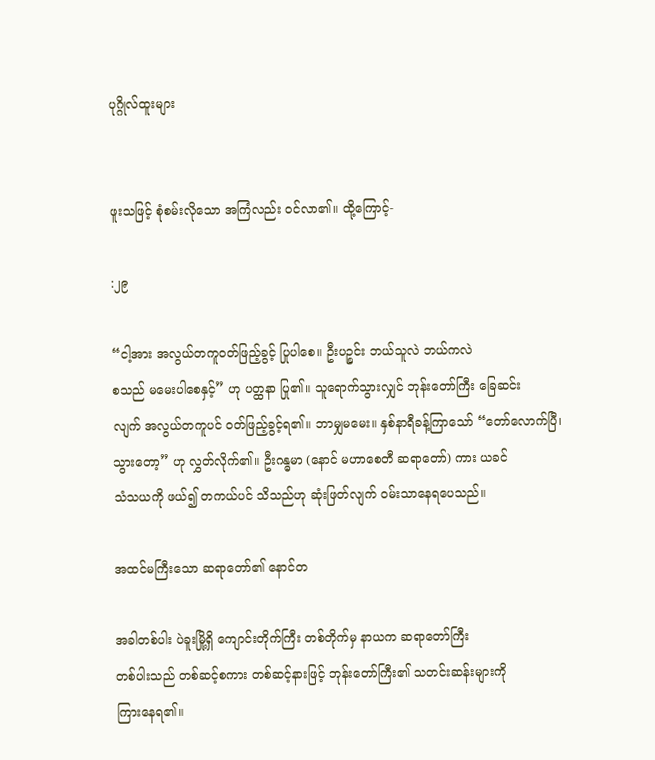ပုဂ္ဂိုလ်ထူးများ


ဖူးသဖြင့် စုံစမ်းလိုသော အကြံလည်း ဝင်လာ၏။ ထို့ကြောင့်-

:၂၉

“ငါ့အား အလွယ်တကူဝတ်ဖြည့်ခွင့် ပြုပါစေ။ ဦးပဉ္စင်း ဘယ်သူလဲ ဘယ်ကလဲ
စသည် မမေးပါစေနှင့်” ဟု ပတ္ထနာ ပြု၏။ သူရောက်သွားလျှင် ဘုန်းတော်ကြီး ခြေဆင်း
လျက် အလွယ်တကူပင် ဝတ်ဖြည့်ခွင့်ရ၏။ ဘာမျှမမေး။ နှစ်နာရီခန့်ကြာသော် “တော်လောက်ပြီ၊
သွားတော့” ဟု လွှတ်လိုက်၏။ ဦးဂန္ဓမာ (နောင် မဟာစေတီ ဆရာတော်) ကား ယခင်
သံသယကို ဖယ်၍ တကယ်ပင် သိသည်ဟု ဆုံးဖြတ်လျက် ဝမ်းသာနေရပေသည်။

အထင်မကြီးသော ဆရာတော်၏ နောင်တ

အခါတစ်ပါး ပဲခူးမြို့ရှိ ကျောင်းတိုက်ကြီး တစ်တိုက်မှ နာယက ဆရာတော်ကြီး
တစ်ပါးသည် တစ်ဆင့်စကား တစ်ဆင့်နားဖြင့် ဘုန်းတော်ကြီး၏ သတင်းဆန်းများကို
ကြားနေရ၏။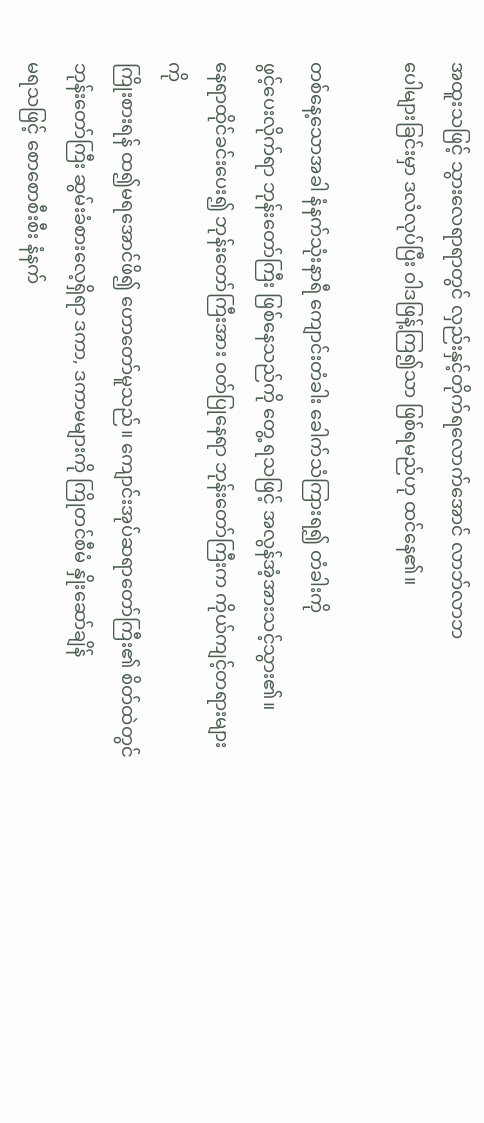အထူးသဖြင့် သွားလေရာရာတွင် လှည်းနှင့်တိုက်ရလောက်အောင် လာဘ်လာဘ
ပေါများခြင်းမှာ ဒလံလုပ်ပြီး ဝါဒဖြန့်ကြ၍သာ ဖြစ်ရမည်ဟု ထင်နေ၏။

တစ်နေ့သောအခါ နံနက်သုံးနာရီ ကျောင်းတံခါး ခေါက်သံကြားရ၍ တံခါးကို
ဖွင့်ပေးလိုက်ရာ ဘုန်းတော်ကြီး ဖြစ်နေသည်ကို တွေ့ ရသဖြင့် အလွန်အံ့အားသင့်သွား၏။
နေရာထိုင်ခင်းပေး၍ ဘုန်းတော်ကြီးအား ဝတ်ပြုနေရာ ဘုန်းတော်ကြီးက ကိုယ်ကျင့်တရားများကို
ကြိုးစားရန် ထ၍မရအောင်ဖိ၍ ဟောတော်မူသည်။ ကျောင်းအုပ်ဆရာတော်ကြီး၏ စိတ်ထဲတွင်
ဘုန်းတော်ကြီး ဆွမ်းခံစားလေ့ရှိရာ ဒကာ, ဒကာမများကို ကြိုတင်စီမံ နှိုးဆော်ချိန်
မရသဖြင့် စောစောစီးစီး နံနက်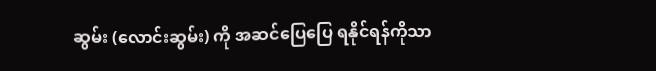ဆွမ်း (လောင်းဆွမ်း) ကို အဆင်ပြေပြေ ရနိုင်ရန်ကိုသာ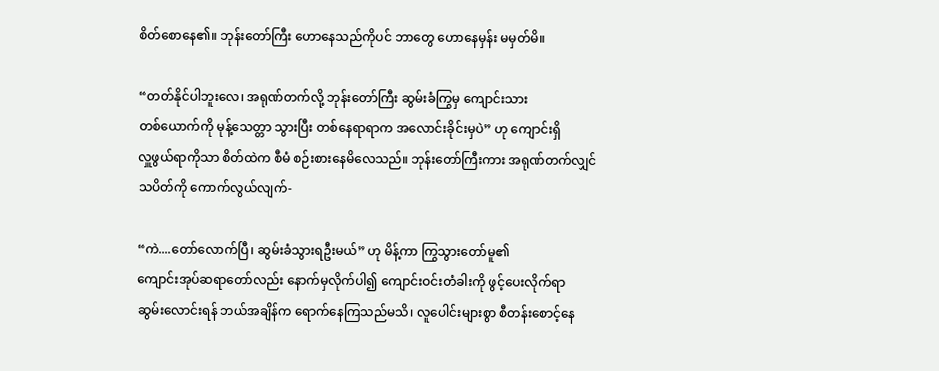စိတ်စောနေ၏။ ဘုန်းတော်ကြီး ဟောနေသည်ကိုပင် ဘာတွေ ဟောနေမှန်း မမှတ်မိ။

“တတ်နိုင်ပါဘူးလေ၊ အရုဏ်တက်လို့ ဘုန်းတော်ကြီး ဆွမ်းခံကြွမှ ကျောင်းသား
တစ်ယောက်ကို မုန့်သေတ္တာ သွားပြီး တစ်နေရာရာက အလောင်းခိုင်းမှပဲ” ဟု ကျောင်းရှိ
လှူဖွယ်ရာကိုသာ စိတ်ထဲက စီမံ စဉ်းစားနေမိလေသည်။ ဘုန်းတော်ကြီးကား အရုဏ်တက်လျှင်
သပိတ်ကို ကောက်လွယ်လျက်-

“ကဲ....တော်လောက်ပြီ၊ ဆွမ်းခံသွားရဦးမယ်” ဟု မိန့်ကာ ကြွသွားတော်မူ၏
ကျောင်းအုပ်ဆရာတော်လည်း နောက်မှလိုက်ပါ၍ ကျောင်းဝင်းတံခါးကို ဖွင့်ပေးလိုက်ရာ
ဆွမ်းလောင်းရန် ဘယ်အချိန်က ရောက်နေကြသည်မသိ၊ လူပေါင်းများစွာ စီတန်းစောင့်နေ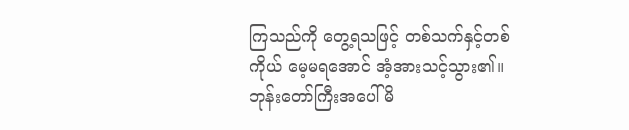ကြသည်ကို တွေ့ရသဖြင့် တစ်သက်နှင့်တစ်ကိုယ် မေ့မရအောင် အံ့အားသင့်သွား၏။
ဘုန်းတော်ကြီးအပေါ် မိ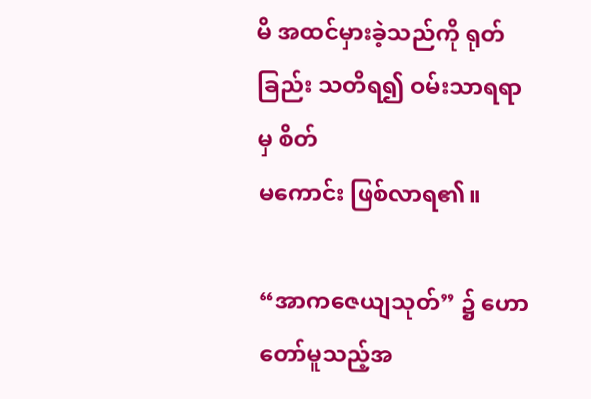မိ အထင်မှားခဲ့သည်ကို ရုတ်ခြည်း သတိရ၍ ဝမ်းသာရရာမှ စိတ်
မကောင်း ဖြစ်လာရ၏။

“အာကဇေယျသုတ်” ၌ ဟောတော်မူသည့်အ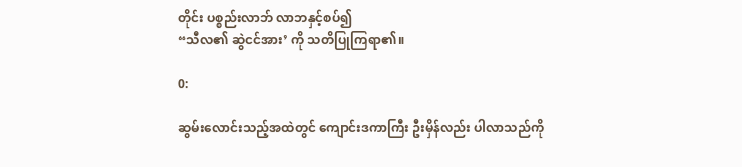တိုင်း ပစ္စည်းလာဘ် လာဘနှင့်စပ်၍
“သီလ၏ ဆွဲငင်အား’ ကို သတိပြုကြရာ၏။

0:

ဆွမ်းလောင်းသည့်အထဲတွင် ကျောင်းဒကာကြီး ဦးမှိန်လည်း ပါလာသည်ကို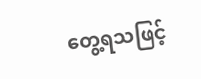တွေ့ရသဖြင့်